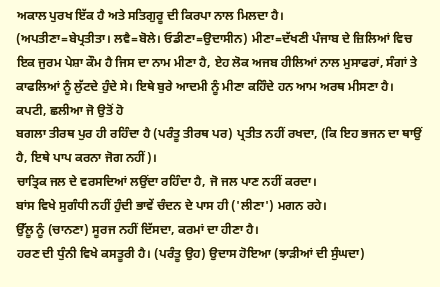ਅਕਾਲ ਪੁਰਖ ਇੱਕ ਹੈ ਅਤੇ ਸਤਿਗੁਰੂ ਦੀ ਕਿਰਪਾ ਨਾਲ ਮਿਲਦਾ ਹੈ।
(ਅਪਤੀਣਾ=ਬੇਪ੍ਰਤੀਤਾ। ਲਵੈ=ਬੋਲੇ। ਓਡੀਣਾ=ਉਦਾਸੀਨ) ਮੀਣਾ=ਦੱਖਣੀ ਪੰਜਾਬ ਦੇ ਜ਼ਿਲਿਆਂ ਵਿਚ ਇਕ ਜੁਰਮ ਪੇਸ਼ਾ ਕੌਮ ਹੈ ਜਿਸ ਦਾ ਨਾਮ ਮੀਣਾ ਹੈ, ਏਹ ਲੋਕ ਅਜਬ ਹੀਲਿਆਂ ਨਾਲ ਮੁਸਾਫਰਾਂ, ਸੰਗਾਂ ਤੇ ਕਾਫਲਿਆਂ ਨੂੰ ਲੁੱਟਦੇ ਹੁੰਦੇ ਸੇ। ਇਥੇ ਬੁਰੇ ਆਦਮੀ ਨੂੰ ਮੀਣਾ ਕਹਿੰਦੇ ਹਨ ਆਮ ਅਰਥ ਮੀਸਣਾ ਹੈ। ਕਪਟੀ, ਛਲੀਆ ਜੋ ਉਤੋਂ ਹੋ
ਬਗਲਾ ਤੀਰਥ ਪੁਰ ਹੀ ਰਹਿੰਦਾ ਹੈ (ਪਰੰਤੂ ਤੀਰਥ ਪਰ) ਪ੍ਰਤੀਤ ਨਹੀਂ ਰਖਦਾ, (ਕਿ ਇਹ ਭਜਨ ਦਾ ਥਾਉਂ ਹੈ, ਇਥੇ ਪਾਪ ਕਰਨਾ ਜੋਗ ਨਹੀਂ)।
ਚਾਤ੍ਰਿਕ ਜਲ ਦੇ ਵਰਸਦਿਆਂ ਲਉਂਦਾ ਰਹਿੰਦਾ ਹੈ, ਜੋ ਜਲ ਪਾਣ ਨਹੀਂ ਕਰਦਾ।
ਬਾਂਸ ਵਿਖੇ ਸੁਗੰਧੀ ਨਹੀਂ ਹੁੰਦੀ ਭਾਵੇਂ ਚੰਦਨ ਦੇ ਪਾਸ ਹੀ ('ਲੀਣਾ') ਮਗਨ ਰਹੇ।
ਉੱਲੂ ਨੂੰ (ਚਾਨਣਾ) ਸੂਰਜ ਨਹੀਂ ਦਿੱਸਦਾ, ਕਰਮਾਂ ਦਾ ਹੀਣਾ ਹੈ।
ਹਰਣ ਦੀ ਧੁੰਨੀ ਵਿਖੇ ਕਸਤੂਰੀ ਹੈ। (ਪਰੰਤੂ ਉਹ) ਉਦਾਸ ਹੋਇਆ (ਝਾੜੀਆਂ ਦੀ ਸੁੰਘਦਾ)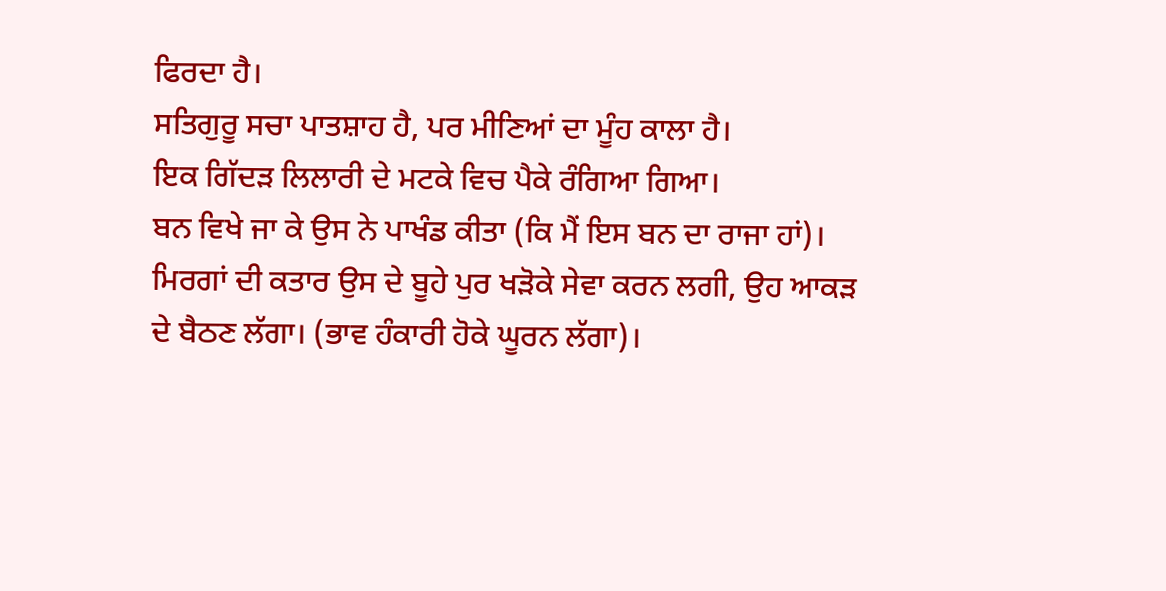ਫਿਰਦਾ ਹੈ।
ਸਤਿਗੁਰੂ ਸਚਾ ਪਾਤਸ਼ਾਹ ਹੈ, ਪਰ ਮੀਣਿਆਂ ਦਾ ਮੂੰਹ ਕਾਲਾ ਹੈ।
ਇਕ ਗਿੱਦੜ ਲਿਲਾਰੀ ਦੇ ਮਟਕੇ ਵਿਚ ਪੈਕੇ ਰੰਗਿਆ ਗਿਆ।
ਬਨ ਵਿਖੇ ਜਾ ਕੇ ਉਸ ਨੇ ਪਾਖੰਡ ਕੀਤਾ (ਕਿ ਮੈਂ ਇਸ ਬਨ ਦਾ ਰਾਜਾ ਹਾਂ)।
ਮਿਰਗਾਂ ਦੀ ਕਤਾਰ ਉਸ ਦੇ ਬੂਹੇ ਪੁਰ ਖੜੋਕੇ ਸੇਵਾ ਕਰਨ ਲਗੀ, ਉਹ ਆਕੜ ਦੇ ਬੈਠਣ ਲੱਗਾ। (ਭਾਵ ਹੰਕਾਰੀ ਹੋਕੇ ਘੂਰਨ ਲੱਗਾ)।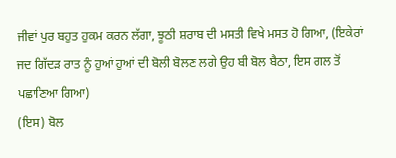ਜੀਵਾਂ ਪੁਰ ਬਹੁਤ ਹੁਕਮ ਕਰਨ ਲੱਗਾ, ਝੂਠੀ ਸ਼ਰਾਬ ਦੀ ਮਸਤੀ ਵਿਖੇ ਮਸਤ ਹੋ ਗਿਆ, (ਇਕੇਰਾਂ ਜਦ ਗਿੱਦੜ ਰਾਤ ਨੂੰ ਹੁਆਂ ਹੁਆਂ ਦੀ ਬੋਲੀ ਬੋਲਣ ਲਗੇ ਉਹ ਬੀ ਬੋਲ ਬੈਠਾ, ਇਸ ਗਲ ਤੋਂ ਪਛਾਣਿਆ ਗਿਆ)
(ਇਸ) ਬੋਲ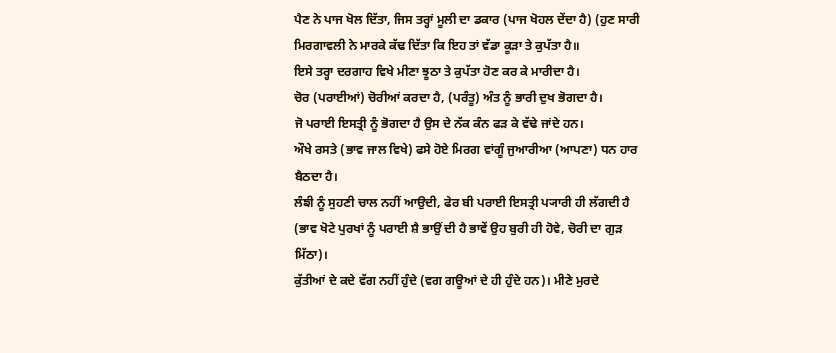ਪੈਣ ਨੇ ਪਾਜ ਖੋਲ ਦਿੱਤਾ, ਜਿਸ ਤਰ੍ਹਾਂ ਮੂਲੀ ਦਾ ਡਕਾਰ (ਪਾਜ ਖੋਹਲ ਦੇਂਦਾ ਹੈ) (ਹੁਣ ਸਾਰੀ ਮਿਰਗਾਵਲੀ ਨੇ ਮਾਰਕੇ ਕੱਢ ਦਿੱਤਾ ਕਿ ਇਹ ਤਾਂ ਵੱਡਾ ਕੂੜਾ ਤੇ ਕੁਪੱਤਾ ਹੈ॥
ਇਸੇ ਤਰ੍ਹਾ ਦਰਗਾਹ ਵਿਖੇ ਮੀਣਾ ਝੂਠਾ ਤੇ ਕੁਪੱਤਾ ਹੋਣ ਕਰ ਕੇ ਮਾਰੀਦਾ ਹੈ।
ਚੋਰ (ਪਰਾਈਆਂ) ਚੋਰੀਆਂ ਕਰਦਾ ਹੈ, (ਪਰੰਤੂ) ਅੰਤ ਨੂੰ ਭਾਰੀ ਦੁਖ ਭੋਗਦਾ ਹੈ।
ਜੋ ਪਰਾਈ ਇਸਤ੍ਰੀ ਨੂੰ ਭੋਗਦਾ ਹੈ ਉਸ ਦੇ ਨੱਕ ਕੰਨ ਫੜ ਕੇ ਵੱਢੇ ਜਾਂਦੇ ਹਨ।
ਔਖੇ ਰਸਤੇ (ਭਾਵ ਜਾਲ ਵਿਖੇ) ਫਸੇ ਹੋਏ ਮਿਰਗ ਵਾਂਗੂੰ ਜੁਆਰੀਆ (ਆਪਣਾ) ਧਨ ਹਾਰ ਬੈਠਦਾ ਹੈ।
ਲੰਙੀ ਨੂੰ ਸੁਹਣੀ ਚਾਲ ਨਹੀਂ ਆਉਦੀ, ਫੇਰ ਬੀ ਪਰਾਈ ਇਸਤ੍ਰੀ ਪ੍ਯਾਰੀ ਹੀ ਲੱਗਦੀ ਹੈ (ਭਾਵ ਖੋਟੇ ਪੁਰਖਾਂ ਨੂੰ ਪਰਾਈ ਸ਼ੈ ਭਾਉਂ ਦੀ ਹੈ ਭਾਵੇਂ ਉਹ ਬੁਰੀ ਹੀ ਹੋਵੇ, ਚੋਰੀ ਦਾ ਗੁੜ ਮਿੱਠਾ)।
ਕੁੱਤੀਆਂ ਦੇ ਕਦੇ ਵੱਗ ਨਹੀਂ ਹੁੰਦੇ (ਵਗ ਗਊਆਂ ਦੇ ਹੀ ਹੁੰਦੇ ਹਨ)। ਮੀਣੇ ਮੁਰਦੇ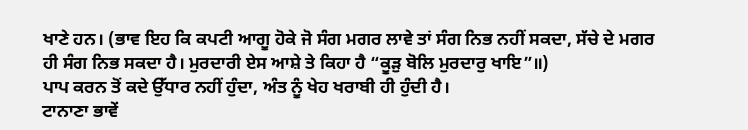ਖਾਣੇ ਹਨ। (ਭਾਵ ਇਹ ਕਿ ਕਪਟੀ ਆਗੂ ਹੋਕੇ ਜੋ ਸੰਗ ਮਗਰ ਲਾਵੇ ਤਾਂ ਸੰਗ ਨਿਭ ਨਹੀਂ ਸਕਦਾ, ਸੱਚੇ ਦੇ ਮਗਰ ਹੀ ਸੰਗ ਨਿਭ ਸਕਦਾ ਹੈ। ਮੁਰਦਾਰੀ ਏਸ ਆਸ਼ੇ ਤੇ ਕਿਹਾ ਹੈ “ਕੂੜੁ ਬੋਲਿ ਮੁਰਦਾਰੁ ਖਾਇ”॥)
ਪਾਪ ਕਰਨ ਤੋਂ ਕਦੇ ਉੱਧਾਰ ਨਹੀਂ ਹੁੰਦਾ, ਅੰਤ ਨੂੰ ਖੇਹ ਖਰਾਬੀ ਹੀ ਹੁੰਦੀ ਹੈ।
ਟਾਨਾਣਾ ਭਾਵੇਂ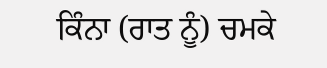ਕਿੰਨਾ (ਰਾਤ ਨੂੰ) ਚਮਕੇ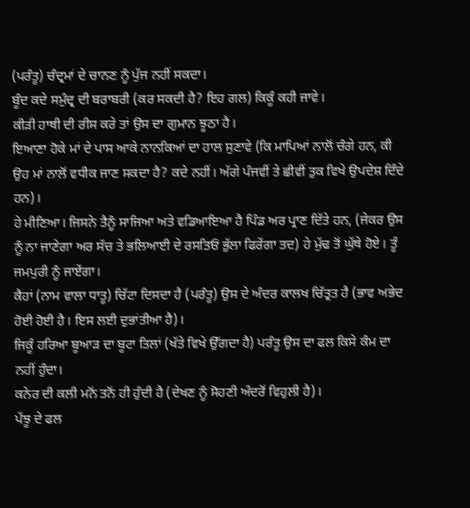(ਪਰੰਤੂ) ਚੰਦ੍ਰਮਾਂ ਦੇ ਚਾਨਣ ਨੂੰ ਪੁੱਜ ਨਹੀਂ ਸਕਦਾ।
ਬੂੰਦ ਕਦੇ ਸਮੁੰਦ੍ਰ ਦੀ ਬਰਾਬਰੀ (ਕਰ ਸਕਦੀ ਹੈ? ਇਹ ਗਲ) ਕਿਕੂੰ ਕਹੀ ਜਾਵੇ।
ਕੀੜੀ ਹਾਥੀ ਦੀ ਰੀਸ ਕਰੇ ਤਾਂ ਉਸ ਦਾ ਗੁਮਾਨ ਝੂਠਾ ਹੈ।
ਇਆਣਾ ਹੋਕੇ ਮਾਂ ਦੇ ਪਾਸ ਆਕੇ ਨਾਨਕਿਆਂ ਦਾ ਹਾਲ ਸੁਣਾਵੇ (ਕਿ ਮਾਪਿਆਂ ਨਾਲੋਂ ਚੰਗੇ ਹਨ, ਕੀ ਉਹ ਮਾਂ ਨਾਲੋਂ ਵਧੀਕ ਜਾਣ ਸਕਦਾ ਹੈ? ਕਦੇ ਨਹੀਂ। ਅੱਗੇ ਪੰਜਵੀਂ ਤੇ ਛੀਵੀਂ ਤੁਕ ਵਿਖੇ ਉਪਦੇਸ਼ ਦਿੰਦੇ ਹਨ)।
ਹੇ ਮੀਣਿਆ। ਜਿਸਨੇ ਤੈਨੂੰ ਸਾਜਿਆ ਅਤੇ ਵਡਿਆਇਆ ਹੈ ਪਿੰਡ ਅਰ ਪ੍ਰਾਣ ਦਿੱਤੇ ਹਨ, (ਜੇਕਰ ਉਸ ਨੂੰ ਨਾ ਜਾਣੇਗਾ ਅਰ ਸੱਚ ਤੇ ਭਲਿਆਈ ਦੇ ਰਸਤਿਓਂ ਭੁੱਲਾ ਫਿਰੇਂਗਾ ਤਦ) ਹੇ ਮੁੱਢ ਤੋਂ ਘੁੱਥੇ ਹੋਏ। ਤੂੰ ਜਮਪੁਰੀ ਨੂੰ ਜਾਏਂਗਾ।
ਕੈਹਾਂ (ਨਾਮ ਵਾਲਾ ਧਾਤੂ) ਚਿੱਟਾ ਦਿਸਦਾ ਹੈ (ਪਰੰਤੂ) ਉਸ ਦੇ ਅੰਦਰ ਕਾਲਖ ਚਿੱਤ੍ਰਤ ਹੈ (ਭਾਵ ਅਭੇਦ ਹੋਈ ਹੋਈ ਹੈ। ਇਸ ਲਈ ਦੁਭਾਂਤੀਆ ਹੈ)।
ਜਿਕੂੰ ਹਰਿਆ ਬੂਆੜ ਦਾ ਬੂਟਾ ਤਿਲਾਂ (ਖੱਤੇ ਵਿਖੇ ਉੱਗਦਾ ਹੈ) ਪਰੰਤੂ ਉਸ ਦਾ ਫਲ ਕਿਸੇ ਕੰਮ ਦਾ ਨਹੀਂ ਹੁੰਦਾ।
ਕਨੇਰ ਦੀ ਕਲੀ ਮਨੋਂ ਤਨੋਂ ਹੀ ਹੁੰਦੀ ਹੈ (ਦੇਖਣ ਨੂੰ ਸੋਹਣੀ ਅੰਦਰੋਂ ਵਿਹੁਲੀ ਹੈ)।
ਪੇਂਝੂ ਦੇ ਫਲ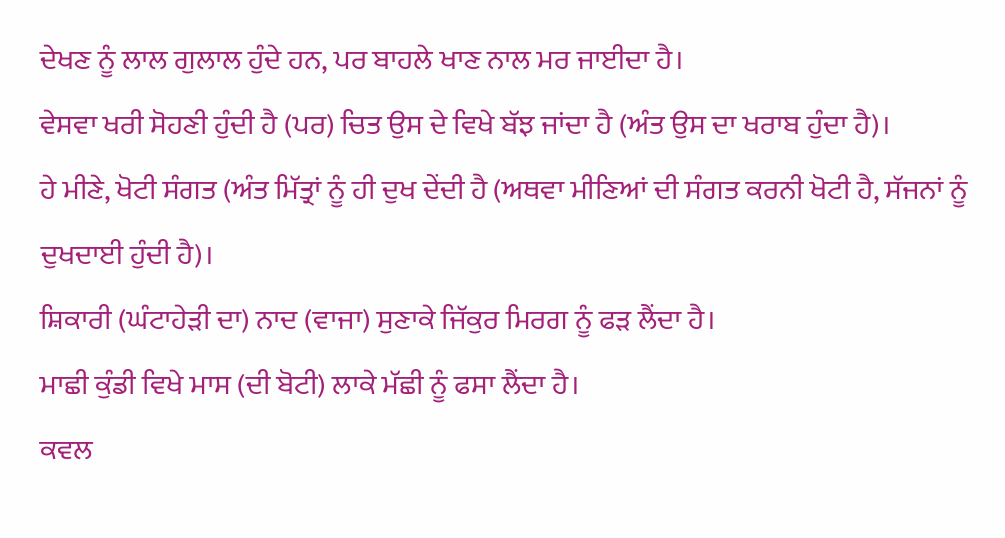ਦੇਖਣ ਨੂੰ ਲਾਲ ਗੁਲਾਲ ਹੁੰਦੇ ਹਨ, ਪਰ ਬਾਹਲੇ ਖਾਣ ਨਾਲ ਮਰ ਜਾਈਦਾ ਹੈ।
ਵੇਸਵਾ ਖਰੀ ਸੋਹਣੀ ਹੁੰਦੀ ਹੈ (ਪਰ) ਚਿਤ ਉਸ ਦੇ ਵਿਖੇ ਬੱਝ ਜਾਂਦਾ ਹੈ (ਅੰਤ ਉਸ ਦਾ ਖਰਾਬ ਹੁੰਦਾ ਹੈ)।
ਹੇ ਮੀਣੇ, ਖੋਟੀ ਸੰਗਤ (ਅੰਤ ਮਿੱਤ੍ਰਾਂ ਨੂੰ ਹੀ ਦੁਖ ਦੇਂਦੀ ਹੈ (ਅਥਵਾ ਮੀਣਿਆਂ ਦੀ ਸੰਗਤ ਕਰਨੀ ਖੋਟੀ ਹੈ, ਸੱਜਨਾਂ ਨੂੰ ਦੁਖਦਾਈ ਹੁੰਦੀ ਹੈ)।
ਸ਼ਿਕਾਰੀ (ਘੰਟਾਹੇੜੀ ਦਾ) ਨਾਦ (ਵਾਜਾ) ਸੁਣਾਕੇ ਜਿੱਕੁਰ ਮਿਰਗ ਨੂੰ ਫੜ ਲੈਂਦਾ ਹੈ।
ਮਾਛੀ ਕੁੰਡੀ ਵਿਖੇ ਮਾਸ (ਦੀ ਬੋਟੀ) ਲਾਕੇ ਮੱਛੀ ਨੂੰ ਫਸਾ ਲੈਂਦਾ ਹੈ।
ਕਵਲ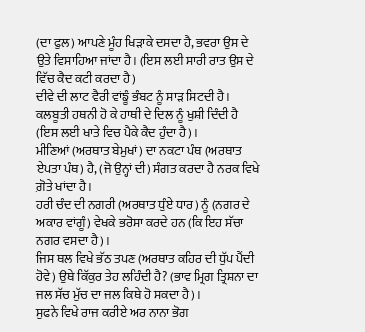(ਦਾ ਫੁਲ) ਆਪਣੇ ਮੂੰਹ ਖਿੜਾਕੇ ਦਸਦਾ ਹੈ, ਭਵਰਾ ਉਸ ਦੇ ਉਤੇ ਵਿਸਾਹਿਆ ਜਾਂਦਾ ਹੈ। (ਇਸ ਲਈ ਸਾਰੀ ਰਾਤ ਉਸ ਦੇ ਵਿੱਚ ਕੈਦ ਕਟੀ ਕਰਦਾ ਹੈ)
ਦੀਵੇ ਦੀ ਲਾਟ ਵੈਰੀ ਵਾਂਙੂੰ ਭੰਬਟ ਨੂੰ ਸਾੜ ਸਿਟਦੀ ਹੈ।
ਕਲਬੂਤੀ ਹਥਨੀ ਹੋ ਕੇ ਹਾਥੀ ਦੇ ਦਿਲ ਨੂੰ ਖੁਸ਼ੀ ਦਿੰਦੀ ਹੈ (ਇਸ ਲਈ ਖਾਤੇ ਵਿਚ ਪੈਕੇ ਕੈਦ ਹੁੰਦਾ ਹੈ)।
ਮੀਣਿਆਂ (ਅਰਥਾਤ ਬੇਮੁਖਾਂ) ਦਾ ਨਕਟਾ ਪੰਥ (ਅਰਥਾਤ ਏਪਤਾ ਪੰਥ) ਹੈ, (ਜੋ ਉਨ੍ਹਾਂ ਦੀ) ਸੰਗਤ ਕਰਦਾ ਹੈ ਨਰਕ ਵਿਖੇ ਗ਼ੋਤੇ ਖਾਂਦਾ ਹੈ।
ਹਰੀ ਚੰਦ ਦੀ ਨਗਰੀ (ਅਰਥਾਤ ਧੁੰਏ ਧਾਰ) ਨੂੰ (ਨਗਰ ਦੇ ਅਕਾਰ ਵਾਂਗੂੰ) ਵੇਖਕੇ ਭਰੋਸਾ ਕਰਦੇ ਹਨ (ਕਿ ਇਹ ਸੱਚਾ ਨਗਰ ਵਸਦਾ ਹੈ)।
ਜਿਸ ਥਲ ਵਿਖੇ ਭੱਠ ਤਪਣ (ਅਰਥਾਤ ਕਹਿਰ ਦੀ ਧੁੱਪ ਪੈਂਦੀ ਹੋਵੇ) ਉਥੇ ਕਿੱਕੁਰ ਤੇਹ ਲਹਿੰਦੀ ਹੈ? (ਭਾਵ ਮ੍ਰਿਗ ਤ੍ਰਿਸ਼ਨਾ ਦਾ ਜਲ ਸੱਚ ਮੁੱਚ ਦਾ ਜਲ ਕਿਥੇ ਹੋ ਸਕਦਾ ਹੈ)।
ਸੁਫਨੇ ਵਿਖੇ ਰਾਜ ਕਰੀਏ ਅਰ ਨਾਨਾ ਭੋਗ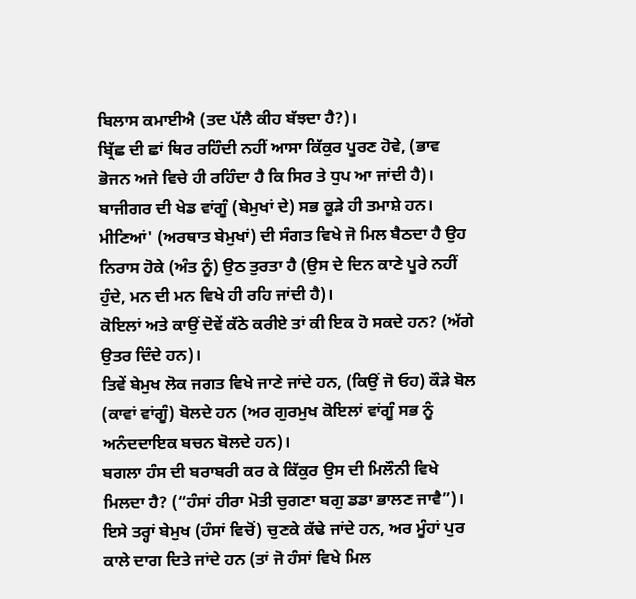ਬਿਲਾਸ ਕਮਾਈਐ (ਤਦ ਪੱਲੈ ਕੀਹ ਬੱਝਦਾ ਹੈ?)।
ਬ੍ਰਿੱਛ ਦੀ ਛਾਂ ਥਿਰ ਰਹਿੰਦੀ ਨਹੀਂ ਆਸਾ ਕਿੱਕੁਰ ਪੂਰਣ ਹੋਵੇ, (ਭਾਵ ਭੋਜਨ ਅਜੇ ਵਿਚੇ ਹੀ ਰਹਿੰਦਾ ਹੈ ਕਿ ਸਿਰ ਤੇ ਧੁਪ ਆ ਜਾਂਦੀ ਹੈ)।
ਬਾਜੀਗਰ ਦੀ ਖੇਡ ਵਾਂਗੂੰ (ਬੇਮੁਖਾਂ ਦੇ) ਸਭ ਕੂੜੇ ਹੀ ਤਮਾਸ਼ੇ ਹਨ।
ਮੀਣਿਆਂ' (ਅਰਥਾਤ ਬੇਮੁਖਾਂ) ਦੀ ਸੰਗਤ ਵਿਖੇ ਜੋ ਮਿਲ ਬੈਠਦਾ ਹੈ ਉਹ ਨਿਰਾਸ ਹੋਕੇ (ਅੰਤ ਨੂੰ) ਉਠ ਤੁਰਤਾ ਹੈ (ਉਸ ਦੇ ਦਿਨ ਕਾਣੇ ਪੂਰੇ ਨਹੀਂ ਹੁੰਦੇ, ਮਨ ਦੀ ਮਨ ਵਿਖੇ ਹੀ ਰਹਿ ਜਾਂਦੀ ਹੈ)।
ਕੋਇਲਾਂ ਅਤੇ ਕਾਉਂ ਦੋਵੇਂ ਕੱਠੇ ਕਰੀਏ ਤਾਂ ਕੀ ਇਕ ਹੋ ਸਕਦੇ ਹਨ? (ਅੱਗੇ ਉਤਰ ਦਿੰਦੇ ਹਨ)।
ਤਿਵੇਂ ਬੇਮੁਖ ਲੋਕ ਜਗਤ ਵਿਖੇ ਜਾਣੇ ਜਾਂਦੇ ਹਨ, (ਕਿਉਂ ਜੋ ਓਹ) ਕੌੜੇ ਬੋਲ (ਕਾਵਾਂ ਵਾਂਗੂੰ) ਬੋਲਦੇ ਹਨ (ਅਰ ਗੁਰਮੁਖ ਕੋਇਲਾਂ ਵਾਂਗੂੰ ਸਭ ਨੂੰ ਅਨੰਦਦਾਇਕ ਬਚਨ ਬੋਲਦੇ ਹਨ)।
ਬਗਲਾ ਹੰਸ ਦੀ ਬਰਾਬਰੀ ਕਰ ਕੇ ਕਿੱਕੁਰ ਉਸ ਦੀ ਮਿਲੌਨੀ ਵਿਖੇ ਮਿਲਦਾ ਹੈ? (“ਹੰਸਾਂ ਹੀਰਾ ਮੋਤੀ ਚੁਗਣਾ ਬਗੁ ਡਡਾ ਭਾਲਣ ਜਾਵੈ”)।
ਇਸੇ ਤਰ੍ਹਾਂ ਬੇਮੁਖ (ਹੰਸਾਂ ਵਿਚੋਂ) ਚੁਣਕੇ ਕੱਢੇ ਜਾਂਦੇ ਹਨ, ਅਰ ਮੂੰਹਾਂ ਪੁਰ ਕਾਲੇ ਦਾਗ ਦਿਤੇ ਜਾਂਦੇ ਹਨ (ਤਾਂ ਜੋ ਹੰਸਾਂ ਵਿਖੇ ਮਿਲ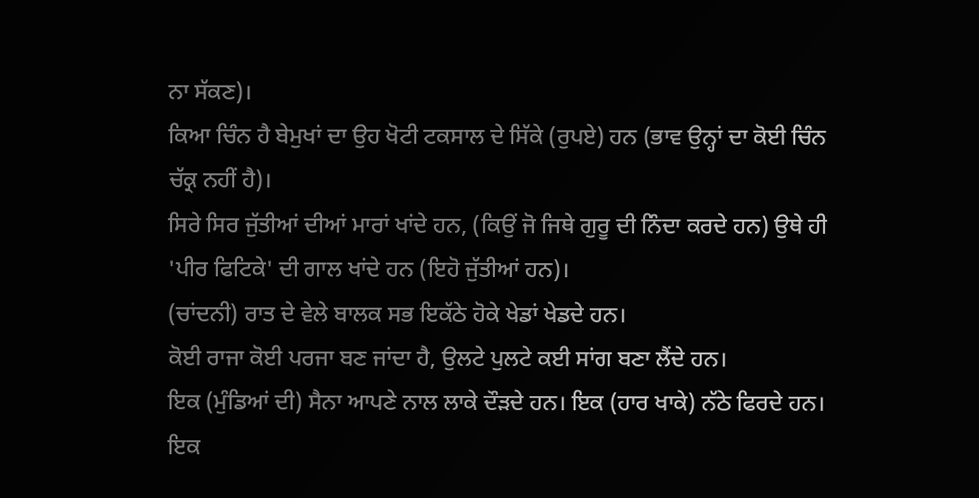ਨਾ ਸੱਕਣ)।
ਕਿਆ ਚਿੰਨ ਹੈ ਬੇਮੁਖਾਂ ਦਾ ਉਹ ਖੋਟੀ ਟਕਸਾਲ ਦੇ ਸਿੱਕੇ (ਰੁਪਏ) ਹਨ (ਭਾਵ ਉਨ੍ਹਾਂ ਦਾ ਕੋਈ ਚਿੰਨ ਚੱਕ੍ਰ ਨਹੀਂ ਹੈ)।
ਸਿਰੇ ਸਿਰ ਜੁੱਤੀਆਂ ਦੀਆਂ ਮਾਰਾਂ ਖਾਂਦੇ ਹਨ, (ਕਿਉਂ ਜੋ ਜਿਥੇ ਗੁਰੂ ਦੀ ਨਿੰਦਾ ਕਰਦੇ ਹਨ) ਉਥੇ ਹੀ 'ਪੀਰ ਫਿਟਿਕੇ' ਦੀ ਗਾਲ ਖਾਂਦੇ ਹਨ (ਇਹੋ ਜੁੱਤੀਆਂ ਹਨ)।
(ਚਾਂਦਨੀ) ਰਾਤ ਦੇ ਵੇਲੇ ਬਾਲਕ ਸਭ ਇਕੱਠੇ ਹੋਕੇ ਖੇਡਾਂ ਖੇਡਦੇ ਹਨ।
ਕੋਈ ਰਾਜਾ ਕੋਈ ਪਰਜਾ ਬਣ ਜਾਂਦਾ ਹੈ, ਉਲਟੇ ਪੁਲਟੇ ਕਈ ਸਾਂਗ ਬਣਾ ਲੈਂਦੇ ਹਨ।
ਇਕ (ਮੁੰਡਿਆਂ ਦੀ) ਸੈਨਾ ਆਪਣੇ ਨਾਲ ਲਾਕੇ ਦੌੜਦੇ ਹਨ। ਇਕ (ਹਾਰ ਖਾਕੇ) ਨੱਠੇ ਫਿਰਦੇ ਹਨ।
ਇਕ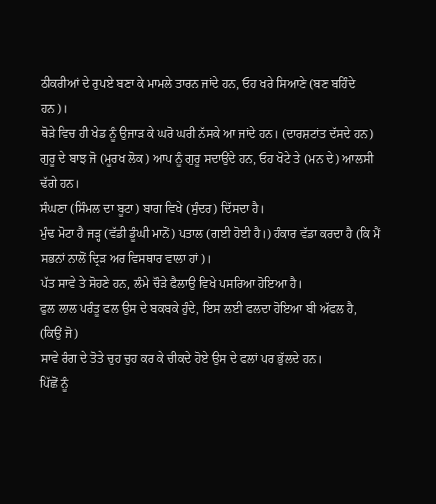ਠੀਕਰੀਆਂ ਦੇ ਰੁਪਏ ਬਣਾ ਕੇ ਮਾਮਲੇ ਤਾਰਨ ਜਾਂਦੇ ਹਨ, ਓਹ ਖਰੇ ਸਿਆਣੇ (ਬਣ ਬਹਿੰਦੇ ਹਨ)।
ਥੋੜੇ ਵਿਚ ਹੀ ਖੇਡ ਨੂੰ ਉਜਾੜ ਕੇ ਘਰੋ ਘਰੀ ਨੱਸਕੇ ਆ ਜਾਂਦੇ ਹਨ। (ਦਾਰਸ਼ਟਾਂਤ ਦੱਸਦੇ ਹਨ)
ਗੁਰੂ ਦੇ ਬਾਝ ਜੋ (ਮੂਰਖ ਲੋਕ) ਆਪ ਨੂੰ ਗੁਰੂ ਸਦਾਉਂਦੇ ਹਨ, ਓਹ ਖੋਟੇ ਤੇ (ਮਨ ਦੇ) ਆਲਸੀ ਢੱਗੇ ਹਨ।
ਸੰਘਣਾ (ਸਿੰਮਲ ਦਾ ਬੂਟਾ) ਬਾਗ ਵਿਖੇ (ਸੁੰਦਰ) ਦਿੱਸਦਾ ਹੈ।
ਮੁੰਢ ਮੋਟਾ ਹੈ ਜੜ੍ਹ (ਵੱਡੀ ਡੂੰਘੀ ਮਾਨੋਂ) ਪਤਾਲ (ਗਈ ਹੋਈ ਹੈ।) ਹੰਕਾਰ ਵੱਡਾ ਕਰਦਾ ਹੈ (ਕਿ ਮੈਂ ਸਭਨਾਂ ਨਾਲੋਂ ਦ੍ਰਿੜ ਅਰ ਵਿਸਥਾਰ ਵਾਲਾ ਹਾਂ)।
ਪੱਤ ਸਾਵੇ ਤੇ ਸੋਹਣੇ ਹਨ, ਲੰਮੇ ਚੌੜੇ ਫੈਲਾਉ ਵਿਖੇ ਪਸਰਿਆ ਹੋਇਆ ਹੈ।
ਫੁਲ ਲਾਲ ਪਰੰਤੂ ਫਲ ਉਸ ਦੇ ਬਕਬਕੇ ਹੁੰਦੇ, ਇਸ ਲਈ ਫਲਦਾ ਹੋਇਆ ਬੀ ਅੱਫਲ ਹੈ, (ਕਿਉਂ ਜੋ)
ਸਾਵੇ ਰੰਗ ਦੇ ਤੋਤੇ ਚੁਹ ਚੁਹ ਕਰ ਕੇ ਚੀਕਦੇ ਹੋਏ ਉਸ ਦੇ ਫਲਾਂ ਪਰ ਭੁੱਲਦੇ ਹਨ।
ਪਿੱਛੋਂ ਨੂੰ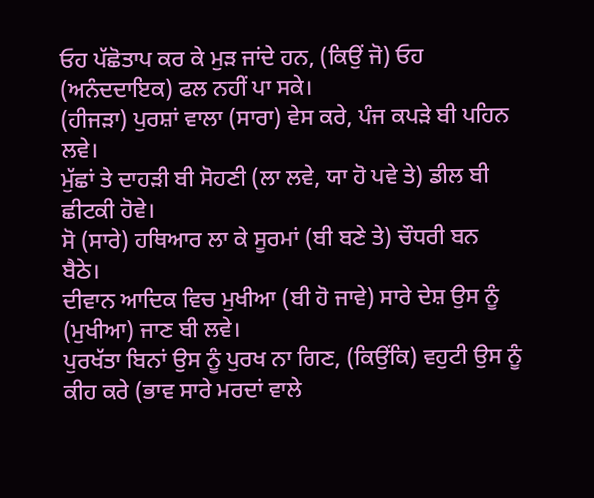ਓਹ ਪੱਛੋਤਾਪ ਕਰ ਕੇ ਮੁੜ ਜਾਂਦੇ ਹਨ, (ਕਿਉਂ ਜੋ) ਓਹ (ਅਨੰਦਦਾਇਕ) ਫਲ ਨਹੀਂ ਪਾ ਸਕੇ।
(ਹੀਜੜਾ) ਪੁਰਸ਼ਾਂ ਵਾਲਾ (ਸਾਰਾ) ਵੇਸ ਕਰੇ, ਪੰਜ ਕਪੜੇ ਬੀ ਪਹਿਨ ਲਵੇ।
ਮੁੱਛਾਂ ਤੇ ਦਾਹੜੀ ਬੀ ਸੋਹਣੀ (ਲਾ ਲਵੇ, ਯਾ ਹੋ ਪਵੇ ਤੇ) ਡੀਲ ਬੀ ਛੀਟਕੀ ਹੋਵੇ।
ਸੋ (ਸਾਰੇ) ਹਥਿਆਰ ਲਾ ਕੇ ਸੂਰਮਾਂ (ਬੀ ਬਣੇ ਤੇ) ਚੌਧਰੀ ਬਨ ਬੈਠੇ।
ਦੀਵਾਨ ਆਦਿਕ ਵਿਚ ਮੁਖੀਆ (ਬੀ ਹੋ ਜਾਵੇ) ਸਾਰੇ ਦੇਸ਼ ਉਸ ਨੂੰ (ਮੁਖੀਆ) ਜਾਣ ਬੀ ਲਵੇ।
ਪੁਰਖੱਤਾ ਬਿਨਾਂ ਉਸ ਨੂੰ ਪੁਰਖ ਨਾ ਗਿਣ, (ਕਿਉਂਕਿ) ਵਹੁਟੀ ਉਸ ਨੂੰ ਕੀਹ ਕਰੇ (ਭਾਵ ਸਾਰੇ ਮਰਦਾਂ ਵਾਲੇ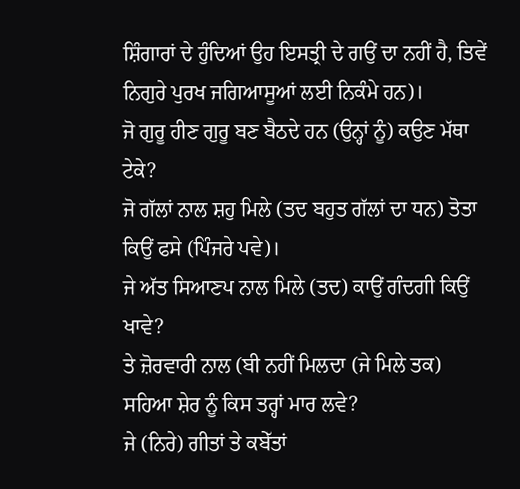ਸ਼ਿੰਗਾਰਾਂ ਦੇ ਹੁੰਦਿਆਂ ਉਹ ਇਸਤ੍ਰੀ ਦੇ ਗਉਂ ਦਾ ਨਹੀਂ ਹੈ, ਤਿਵੇਂ ਨਿਗੁਰੇ ਪੁਰਖ ਜਗਿਆਸੂਆਂ ਲਈ ਨਿਕੰਮੇ ਹਨ)।
ਜੋ ਗੁਰੂ ਹੀਣ ਗੁਰੂ ਬਣ ਬੈਠਦੇ ਹਨ (ਉਨ੍ਹਾਂ ਨੂੰ) ਕਉਣ ਮੱਥਾ ਟੇਕੇ?
ਜੋ ਗੱਲਾਂ ਨਾਲ ਸ਼ਹੁ ਮਿਲੇ (ਤਦ ਬਹੁਤ ਗੱਲਾਂ ਦਾ ਧਨ) ਤੋਤਾ ਕਿਉਂ ਫਸੇ (ਪਿੰਜਰੇ ਪਵੇ)।
ਜੇ ਅੱਤ ਸਿਆਣਪ ਨਾਲ ਮਿਲੇ (ਤਦ) ਕਾਉਂ ਗੰਦਗੀ ਕਿਉਂ ਖਾਵੇ?
ਤੇ ਜ਼ੋਰਵਾਰੀ ਨਾਲ (ਬੀ ਨਹੀਂ ਮਿਲਦਾ (ਜੇ ਮਿਲੇ ਤਕ) ਸਹਿਆ ਸ਼ੇਰ ਨੂੰ ਕਿਸ ਤਰ੍ਹਾਂ ਮਾਰ ਲਵੇ?
ਜੇ (ਨਿਰੇ) ਗੀਤਾਂ ਤੇ ਕਬੇੱਤਾਂ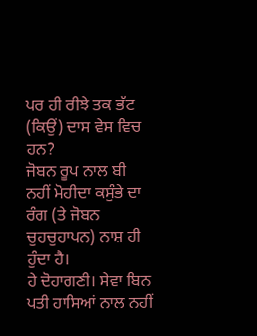ਪਰ ਹੀ ਰੀਝੇ ਤਕ ਭੱਟ (ਕਿਉਂ) ਦਾਸ ਵੇਸ ਵਿਚ ਹਨ?
ਜੋਬਨ ਰੂਪ ਨਾਲ ਬੀ ਨਹੀਂ ਮੋਹੀਦਾ ਕਸੁੰਭੇ ਦਾ ਰੰਗ (ਤੇ ਜੋਬਨ ਚੁਹਚੁਹਾਪਨ) ਨਾਸ਼ ਹੀ ਹੁੰਦਾ ਹੈ।
ਹੇ ਦੋਹਾਗਣੀ। ਸੇਵਾ ਬਿਨ ਪਤੀ ਹਾਸਿਆਂ ਨਾਲ ਨਹੀਂ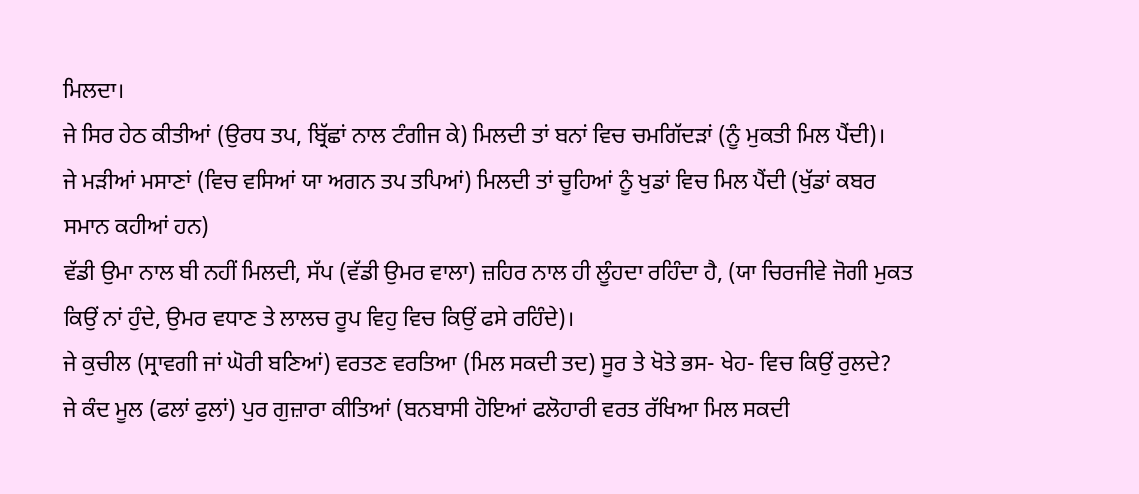ਮਿਲਦਾ।
ਜੇ ਸਿਰ ਹੇਠ ਕੀਤੀਆਂ (ਉਰਧ ਤਪ, ਬ੍ਰਿੱਛਾਂ ਨਾਲ ਟੰਗੀਜ ਕੇ) ਮਿਲਦੀ ਤਾਂ ਬਨਾਂ ਵਿਚ ਚਮਗਿੱਦੜਾਂ (ਨੂੰ ਮੁਕਤੀ ਮਿਲ ਪੈਂਦੀ)।
ਜੇ ਮੜੀਆਂ ਮਸਾਣਾਂ (ਵਿਚ ਵਸਿਆਂ ਯਾ ਅਗਨ ਤਪ ਤਪਿਆਂ) ਮਿਲਦੀ ਤਾਂ ਚੂਹਿਆਂ ਨੂੰ ਖੁਡਾਂ ਵਿਚ ਮਿਲ ਪੈਂਦੀ (ਖੁੱਡਾਂ ਕਬਰ ਸਮਾਨ ਕਹੀਆਂ ਹਨ)
ਵੱਡੀ ਉਮਾ ਨਾਲ ਬੀ ਨਹੀਂ ਮਿਲਦੀ, ਸੱਪ (ਵੱਡੀ ਉਮਰ ਵਾਲਾ) ਜ਼ਹਿਰ ਨਾਲ ਹੀ ਲੂੰਹਦਾ ਰਹਿੰਦਾ ਹੈ, (ਯਾ ਚਿਰਜੀਵੇ ਜੋਗੀ ਮੁਕਤ ਕਿਉਂ ਨਾਂ ਹੁੰਦੇ, ਉਮਰ ਵਧਾਣ ਤੇ ਲਾਲਚ ਰੂਪ ਵਿਹੁ ਵਿਚ ਕਿਉਂ ਫਸੇ ਰਹਿੰਦੇ)।
ਜੇ ਕੁਚੀਲ (ਸ੍ਰਾਵਗੀ ਜਾਂ ਘੋਰੀ ਬਣਿਆਂ) ਵਰਤਣ ਵਰਤਿਆ (ਮਿਲ ਸਕਦੀ ਤਦ) ਸੂਰ ਤੇ ਖੋਤੇ ਭਸ- ਖੇਹ- ਵਿਚ ਕਿਉਂ ਰੁਲਦੇ?
ਜੇ ਕੰਦ ਮੂਲ (ਫਲਾਂ ਫੁਲਾਂ) ਪੁਰ ਗੁਜ਼ਾਰਾ ਕੀਤਿਆਂ (ਬਨਬਾਸੀ ਹੋਇਆਂ ਫਲੋਹਾਰੀ ਵਰਤ ਰੱਖਿਆ ਮਿਲ ਸਕਦੀ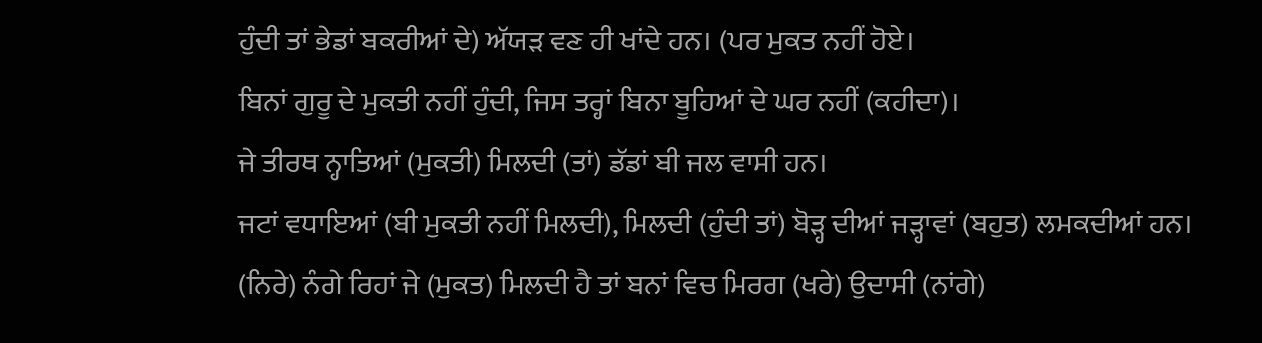ਹੁੰਦੀ ਤਾਂ ਭੇਡਾਂ ਬਕਰੀਆਂ ਦੇ) ਅੱਯੜ ਵਣ ਹੀ ਖਾਂਦੇ ਹਨ। (ਪਰ ਮੁਕਤ ਨਹੀਂ ਹੋਏ।
ਬਿਨਾਂ ਗੁਰੂ ਦੇ ਮੁਕਤੀ ਨਹੀਂ ਹੁੰਦੀ, ਜਿਸ ਤਰ੍ਹਾਂ ਬਿਨਾ ਬੂਹਿਆਂ ਦੇ ਘਰ ਨਹੀਂ (ਕਹੀਦਾ)।
ਜੇ ਤੀਰਥ ਨ੍ਹਾਤਿਆਂ (ਮੁਕਤੀ) ਮਿਲਦੀ (ਤਾਂ) ਡੱਡਾਂ ਬੀ ਜਲ ਵਾਸੀ ਹਨ।
ਜਟਾਂ ਵਧਾਇਆਂ (ਬੀ ਮੁਕਤੀ ਨਹੀਂ ਮਿਲਦੀ), ਮਿਲਦੀ (ਹੁੰਦੀ ਤਾਂ) ਬੋੜ੍ਹ ਦੀਆਂ ਜੜ੍ਹਾਵਾਂ (ਬਹੁਤ) ਲਮਕਦੀਆਂ ਹਨ।
(ਨਿਰੇ) ਨੰਗੇ ਰਿਹਾਂ ਜੇ (ਮੁਕਤ) ਮਿਲਦੀ ਹੈ ਤਾਂ ਬਨਾਂ ਵਿਚ ਮਿਰਗ (ਖਰੇ) ਉਦਾਸੀ (ਨਾਂਗੇ)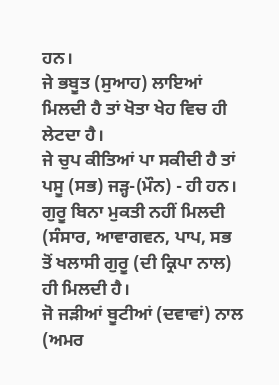ਹਨ।
ਜੇ ਭਬੂਤ (ਸੁਆਹ) ਲਾਇਆਂ ਮਿਲਦੀ ਹੈ ਤਾਂ ਖੋਤਾ ਖੇਹ ਵਿਚ ਹੀ ਲੇਟਦਾ ਹੈ।
ਜੇ ਚੁਪ ਕੀਤਿਆਂ ਪਾ ਸਕੀਦੀ ਹੈ ਤਾਂ ਪਸੂ (ਸਭ) ਜੜ੍ਹ-(ਮੌਨ) - ਹੀ ਹਨ।
ਗੁਰੂ ਬਿਨਾ ਮੁਕਤੀ ਨਹੀਂ ਮਿਲਦੀ (ਸੰਸਾਰ, ਆਵਾਗਵਨ, ਪਾਪ, ਸਭ ਤੋਂ ਖਲਾਸੀ ਗੁਰੂ (ਦੀ ਕ੍ਰਿਪਾ ਨਾਲ) ਹੀ ਮਿਲਦੀ ਹੈ।
ਜੋ ਜੜੀਆਂ ਬੂਟੀਆਂ (ਦਵਾਵਾਂ) ਨਾਲ (ਅਮਰ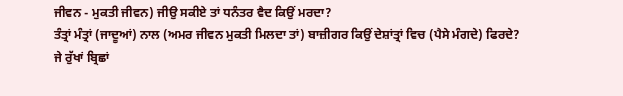ਜੀਵਨ - ਮੁਕਤੀ ਜੀਵਨ) ਜੀਉ ਸਕੀਏ ਤਾਂ ਧਨੰਤਰ ਵੈਦ ਕਿਉਂ ਮਰਦਾ?
ਤੰਤ੍ਰਾਂ ਮੰਤ੍ਰਾਂ (ਜਾਦੂਆਂ) ਨਾਲ (ਅਮਰ ਜੀਵਨ ਮੁਕਤੀ ਮਿਲਦਾ ਤਾਂ) ਬਾਜ਼ੀਗਰ ਕਿਉਂ ਦੇਸ਼ਾਂਤ੍ਰਾਂ ਵਿਚ (ਪੈਸੇ ਮੰਗਦੇ) ਫਿਰਦੇ?
ਜੇ ਰੁੱਖਾਂ ਬ੍ਰਿਛਾਂ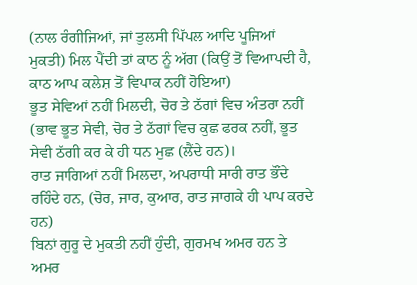(ਨਾਲ ਰੰਗੀਜਿਆਂ, ਜਾਂ ਤੁਲਸੀ ਪਿੱਪਲ ਆਦਿ ਪੂਜਿਆਂ ਮੁਕਤੀ) ਮਿਲ ਪੈਂਦੀ ਤਾਂ ਕਾਠ ਨੂੰ ਅੱਗ (ਕਿਉਂ ਤੋਂ ਵਿਆਪਦੀ ਹੈ, ਕਾਠ ਆਪ ਕਲੇਸ਼ ਤੋਂ ਵਿਪਾਕ ਨਹੀਂ ਹੋਇਆ)
ਭੂਤ ਸੇਵਿਆਂ ਨਹੀਂ ਮਿਲਦੀ, ਚੋਰ ਤੇ ਠੱਗਾਂ ਵਿਚ ਅੰਤਰਾ ਨਹੀਂ (ਭਾਵ ਭੂਤ ਸੇਵੀ, ਚੋਰ ਤੇ ਠੱਗਾਂ ਵਿਚ ਕੁਛ ਫਰਕ ਨਹੀਂ, ਭੂਤ ਸੇਵੀ ਠੱਗੀ ਕਰ ਕੇ ਹੀ ਧਨ ਮੁਛ (ਲੈਂਦੇ ਹਨ)।
ਰਾਤ ਜਾਗਿਆਂ ਨਹੀਂ ਮਿਲਦਾ, ਅਪਰਾਧੀ ਸਾਰੀ ਰਾਤ ਭੌਂਦੇ ਰਹਿੰਦੇ ਹਨ, (ਚੋਰ, ਜਾਰ, ਕੁਆਰ, ਰਾਤ ਜਾਗਕੇ ਹੀ ਪਾਪ ਕਰਦੇ ਹਨ)
ਬਿਨਾਂ ਗੁਰੂ ਦੇ ਮੁਕਤੀ ਨਹੀਂ ਹੁੰਦੀ, ਗੁਰਮਖ ਅਮਰ ਹਨ ਤੇ ਅਮਰ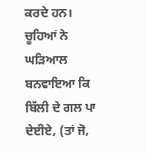ਕਰਦੇ ਹਨ।
ਚੂਹਿਆਂ ਨੇ ਘੜਿਆਲ ਬਨਵਾਇਆ ਕਿ ਬਿੱਲੀ ਦੇ ਗਲ ਪਾ ਦੇਈਏ, (ਤਾਂ ਜੋ,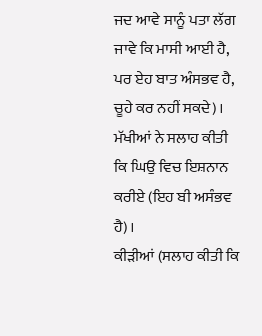ਜਦ ਆਵੇ ਸਾਨੂੰ ਪਤਾ ਲੱਗ ਜਾਵੇ ਕਿ ਮਾਸੀ ਆਈ ਹੈ, ਪਰ ਏਹ ਬਾਤ ਅੰਸਭਵ ਹੈ, ਚੂਹੇ ਕਰ ਨਹੀਂ ਸਕਦੇ)।
ਮੱਖੀਆਂ ਨੇ ਸਲਾਹ ਕੀਤੀ ਕਿ ਘਿਉ ਵਿਚ ਇਸ਼ਨਾਨ ਕਰੀਏ (ਇਹ ਬੀ ਅਸੰਭਵ ਹੈ)।
ਕੀੜੀਆਂ (ਸਲਾਹ ਕੀਤੀ ਕਿ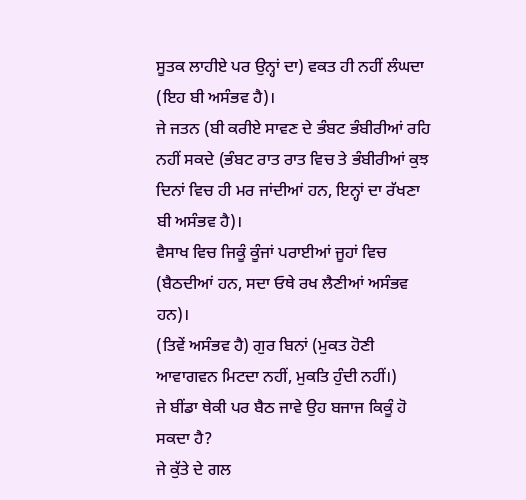ਸੂਤਕ ਲਾਹੀਏ ਪਰ ਉਨ੍ਹਾਂ ਦਾ) ਵਕਤ ਹੀ ਨਹੀਂ ਲੰਘਦਾ (ਇਹ ਬੀ ਅਸੰਭਵ ਹੈ)।
ਜੇ ਜਤਨ (ਬੀ ਕਰੀਏ ਸਾਵਣ ਦੇ ਭੰਬਟ ਭੰਬੀਰੀਆਂ ਰਹਿ ਨਹੀਂ ਸਕਦੇ (ਭੰਬਟ ਰਾਤ ਰਾਤ ਵਿਚ ਤੇ ਭੰਬੀਰੀਆਂ ਕੁਝ ਦਿਨਾਂ ਵਿਚ ਹੀ ਮਰ ਜਾਂਦੀਆਂ ਹਨ, ਇਨ੍ਹਾਂ ਦਾ ਰੱਖਣਾ ਬੀ ਅਸੰਭਵ ਹੈ)।
ਵੈਸਾਖ ਵਿਚ ਜਿਕੂੰ ਕੂੰਜਾਂ ਪਰਾਈਆਂ ਜੂਹਾਂ ਵਿਚ (ਬੈਠਦੀਆਂ ਹਨ, ਸਦਾ ਓਥੇ ਰਖ ਲੈਣੀਆਂ ਅਸੰਭਵ ਹਨ)।
(ਤਿਵੇਂ ਅਸੰਭਵ ਹੈ) ਗੁਰ ਬਿਨਾਂ (ਮੁਕਤ ਹੋਣੀ ਆਵਾਗਵਨ ਮਿਟਦਾ ਨਹੀਂ, ਮੁਕਤਿ ਹੁੰਦੀ ਨਹੀਂ।)
ਜੇ ਬੀਂਡਾ ਥੇਕੀ ਪਰ ਬੈਠ ਜਾਵੇ ਉਹ ਬਜਾਜ ਕਿਕੂੰ ਹੋ ਸਕਦਾ ਹੈ?
ਜੇ ਕੁੱਤੇ ਦੇ ਗਲ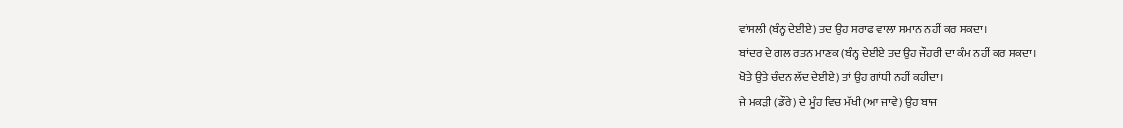ਵਾਂਸਲੀ (ਬੰਨ੍ਹ ਦੇਈਏ) ਤਦ ਉਹ ਸਰਾਫ ਵਾਲਾ ਸਮਾਨ ਨਹੀਂ ਕਰ ਸਕਦਾ।
ਬਾਂਦਰ ਦੇ ਗਲ ਰਤਨ ਮਾਣਕ (ਬੰਨ੍ਹ ਦੇਈਏ ਤਦ ਉਹ ਜੌਹਰੀ ਦਾ ਕੰਮ ਨਹੀਂ ਕਰ ਸਕਦਾ।
ਖੋਤੇ ਉਤੇ ਚੰਦਨ ਲੱਦ ਦੇਈਏ) ਤਾਂ ਉਹ ਗਾਂਧੀ ਨਹੀਂ ਕਹੀਦਾ।
ਜੇ ਮਕੜੀ (ਡੌਰੇ) ਦੇ ਮੂੰਹ ਵਿਚ ਮੱਖੀ (ਆ ਜਾਵੇ) ਉਹ ਬਾਜ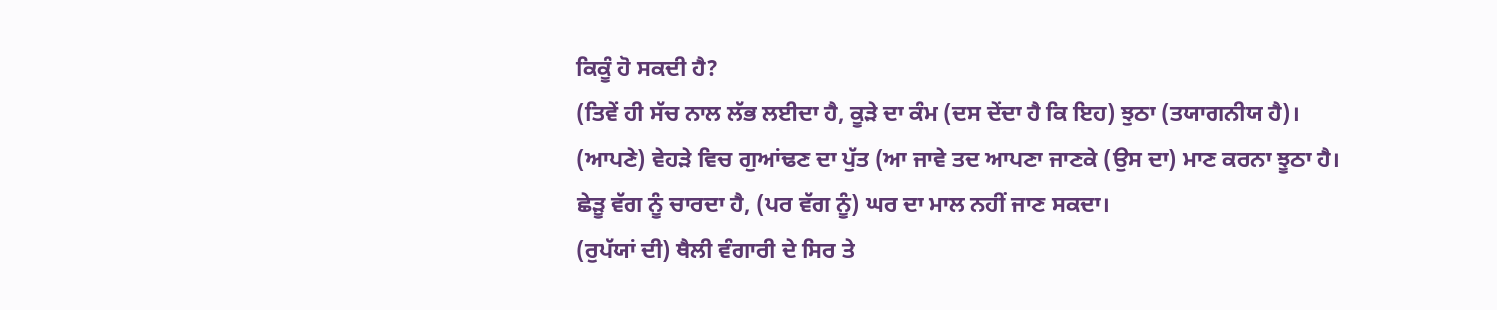ਕਿਕੂੰ ਹੋ ਸਕਦੀ ਹੈ?
(ਤਿਵੇਂ ਹੀ ਸੱਚ ਨਾਲ ਲੱਭ ਲਈਦਾ ਹੈ, ਕੂੜੇ ਦਾ ਕੰਮ (ਦਸ ਦੇਂਦਾ ਹੈ ਕਿ ਇਹ) ਝੁਠਾ (ਤਯਾਗਨੀਯ ਹੈ)।
(ਆਪਣੇ) ਵੇਹੜੇ ਵਿਚ ਗੁਆਂਢਣ ਦਾ ਪੁੱਤ (ਆ ਜਾਵੇ ਤਦ ਆਪਣਾ ਜਾਣਕੇ (ਉਸ ਦਾ) ਮਾਣ ਕਰਨਾ ਝੂਠਾ ਹੈ।
ਛੇੜੂ ਵੱਗ ਨੂੰ ਚਾਰਦਾ ਹੈ, (ਪਰ ਵੱਗ ਨੂੰ) ਘਰ ਦਾ ਮਾਲ ਨਹੀਂ ਜਾਣ ਸਕਦਾ।
(ਰੁਪੱਯਾਂ ਦੀ) ਥੈਲੀ ਵੰਗਾਰੀ ਦੇ ਸਿਰ ਤੇ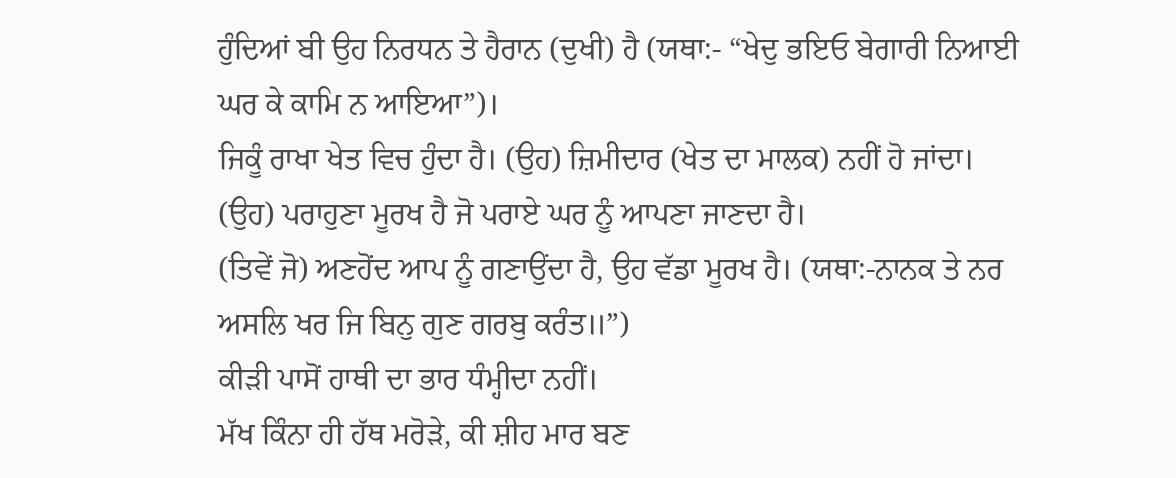ਹੁੰਦਿਆਂ ਬੀ ਉਹ ਨਿਰਧਨ ਤੇ ਹੈਰਾਨ (ਦੁਖੀ) ਹੈ (ਯਥਾ:- “ਖੇਦੁ ਭਇਓ ਬੇਗਾਰੀ ਨਿਆਈ ਘਰ ਕੇ ਕਾਮਿ ਨ ਆਇਆ”)।
ਜਿਕੂੰ ਰਾਖਾ ਖੇਤ ਵਿਚ ਹੁੰਦਾ ਹੈ। (ਉਹ) ਜ਼ਿਮੀਦਾਰ (ਖੇਤ ਦਾ ਮਾਲਕ) ਨਹੀਂ ਹੋ ਜਾਂਦਾ।
(ਉਹ) ਪਰਾਹੁਣਾ ਮੂਰਖ ਹੈ ਜੋ ਪਰਾਏ ਘਰ ਨੂੰ ਆਪਣਾ ਜਾਣਦਾ ਹੈ।
(ਤਿਵੇਂ ਜੋ) ਅਣਹੋਂਦ ਆਪ ਨੂੰ ਗਣਾਉਂਦਾ ਹੈ, ਉਹ ਵੱਡਾ ਮੂਰਖ ਹੈ। (ਯਥਾ:-ਨਾਨਕ ਤੇ ਨਰ ਅਸਲਿ ਖਰ ਜਿ ਬਿਨੁ ਗੁਣ ਗਰਬੁ ਕਰੰਤ॥”)
ਕੀੜੀ ਪਾਸੋਂ ਹਾਥੀ ਦਾ ਭਾਰ ਧੰਮ੍ਹੀਦਾ ਨਹੀਂ।
ਮੱਖ ਕਿੰਨਾ ਹੀ ਹੱਥ ਮਰੋੜੇ, ਕੀ ਸ਼ੀਹ ਮਾਰ ਬਣ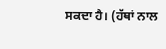ਸਕਦਾ ਹੈ। (ਹੱਥਾਂ ਨਾਲ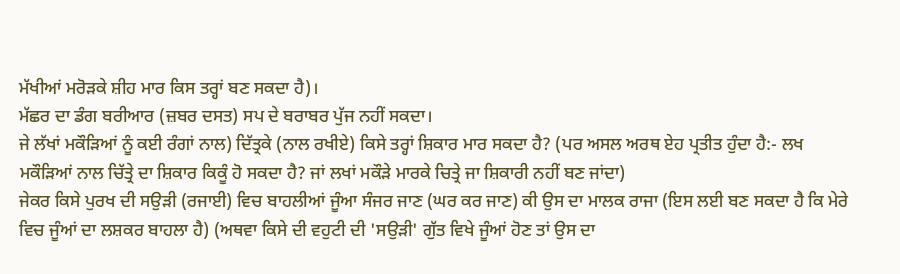ਮੱਖੀਆਂ ਮਰੋੜਕੇ ਸ਼ੀਹ ਮਾਰ ਕਿਸ ਤਰ੍ਹਾਂ ਬਣ ਸਕਦਾ ਹੈ)।
ਮੱਛਰ ਦਾ ਡੰਗ ਬਰੀਆਰ (ਜ਼ਬਰ ਦਸਤ) ਸਪ ਦੇ ਬਰਾਬਰ ਪੁੱਜ ਨਹੀਂ ਸਕਦਾ।
ਜੇ ਲੱਖਾਂ ਮਕੌੜਿਆਂ ਨੂੰ ਕਈ ਰੰਗਾਂ ਨਾਲ) ਦਿੱਤ੍ਰਕੇ (ਨਾਲ ਰਖੀਏ) ਕਿਸੇ ਤਰ੍ਹਾਂ ਸ਼ਿਕਾਰ ਮਾਰ ਸਕਦਾ ਹੈ? (ਪਰ ਅਸਲ ਅਰਥ ਏਹ ਪ੍ਰਤੀਤ ਹੁੰਦਾ ਹੈ:- ਲਖ ਮਕੌੜਿਆਂ ਨਾਲ ਚਿੱਤ੍ਰੇ ਦਾ ਸ਼ਿਕਾਰ ਕਿਕੂੰ ਹੋ ਸਕਦਾ ਹੈ? ਜਾਂ ਲਖਾਂ ਮਕੌੜੇ ਮਾਰਕੇ ਚਿਤ੍ਰੇ ਜਾ ਸ਼ਿਕਾਰੀ ਨਹੀਂ ਬਣ ਜਾਂਦਾ)
ਜੇਕਰ ਕਿਸੇ ਪੁਰਖ ਦੀ ਸਉੜੀ (ਰਜਾਈ) ਵਿਚ ਬਾਹਲੀਆਂ ਜੂੰਆ ਸੰਜਰ ਜਾਣ (ਘਰ ਕਰ ਜਾਣ) ਕੀ ਉਸ ਦਾ ਮਾਲਕ ਰਾਜਾ (ਇਸ ਲਈ ਬਣ ਸਕਦਾ ਹੈ ਕਿ ਮੇਰੇ ਵਿਚ ਜੂੰਆਂ ਦਾ ਲਸ਼ਕਰ ਬਾਹਲਾ ਹੈ) (ਅਥਵਾ ਕਿਸੇ ਦੀ ਵਹੁਟੀ ਦੀ 'ਸਉੜੀ' ਗੁੱਤ ਵਿਖੇ ਜੂੰਆਂ ਹੋਣ ਤਾਂ ਉਸ ਦਾ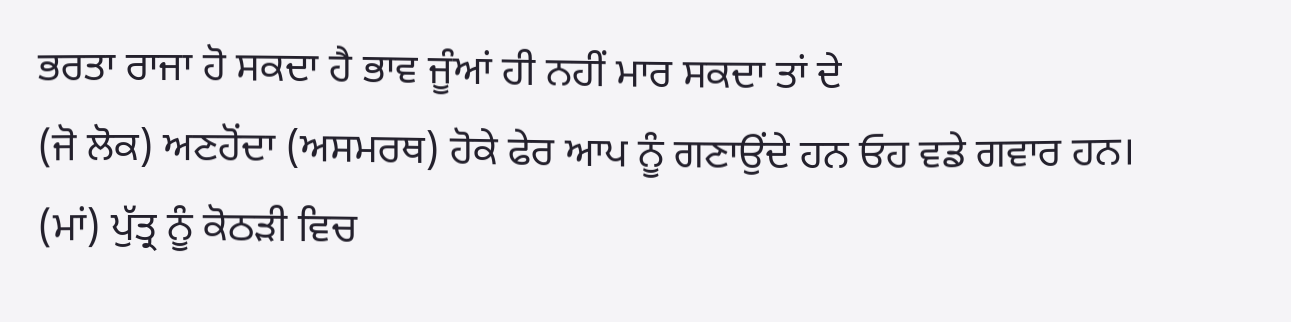ਭਰਤਾ ਰਾਜਾ ਹੋ ਸਕਦਾ ਹੈ ਭਾਵ ਜੂੰਆਂ ਹੀ ਨਹੀਂ ਮਾਰ ਸਕਦਾ ਤਾਂ ਦੇ
(ਜੋ ਲੋਕ) ਅਣਹੋਂਦਾ (ਅਸਮਰਥ) ਹੋਕੇ ਫੇਰ ਆਪ ਨੂੰ ਗਣਾਉਂਦੇ ਹਨ ਓਹ ਵਡੇ ਗਵਾਰ ਹਨ।
(ਮਾਂ) ਪੁੱਤ੍ਰ ਨੂੰ ਕੋਠੜੀ ਵਿਚ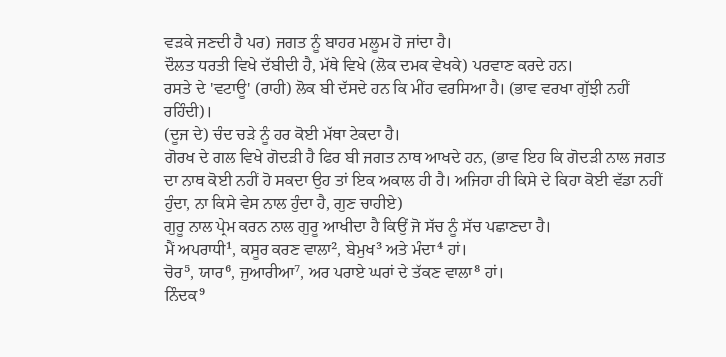ਵੜਕੇ ਜਣਦੀ ਹੈ ਪਰ) ਜਗਤ ਨੂੰ ਬਾਹਰ ਮਲੂਮ ਹੋ ਜਾਂਦਾ ਹੈ।
ਦੌਲਤ ਧਰਤੀ ਵਿਖੇ ਦੱਬੀਦੀ ਹੈ, ਮੱਥੇ ਵਿਖੇ (ਲੋਕ ਦਮਕ ਵੇਖਕੇ) ਪਰਵਾਣ ਕਰਦੇ ਹਨ।
ਰਸਤੇ ਦੇ 'ਵਟਾਊ' (ਰਾਹੀ) ਲੋਕ ਬੀ ਦੱਸਦੇ ਹਨ ਕਿ ਮੀਂਹ ਵਰਸਿਆ ਹੈ। (ਭਾਵ ਵਰਖਾ ਗੁੱਝੀ ਨਹੀਂ ਰਹਿੰਦੀ)।
(ਦੂਜ ਦੇ) ਚੰਦ ਚੜੇ ਨੂੰ ਹਰ ਕੋਈ ਮੱਥਾ ਟੇਕਦਾ ਹੈ।
ਗੋਰਖ ਦੇ ਗਲ ਵਿਖੇ ਗੋਦੜੀ ਹੈ ਫਿਰ ਬੀ ਜਗਤ ਨਾਥ ਆਖਦੇ ਹਨ, (ਭਾਵ ਇਹ ਕਿ ਗੋਦੜੀ ਨਾਲ ਜਗਤ ਦਾ ਨਾਥ ਕੋਈ ਨਹੀਂ ਹੋ ਸਕਦਾ ਉਹ ਤਾਂ ਇਕ ਅਕਾਲ ਹੀ ਹੈ। ਅਜਿਹਾ ਹੀ ਕਿਸੇ ਦੇ ਕਿਹਾ ਕੋਈ ਵੱਡਾ ਨਹੀਂ ਹੁੰਦਾ, ਨਾ ਕਿਸੇ ਵੇਸ ਨਾਲ ਹੁੰਦਾ ਹੈ, ਗੁਣ ਚਾਹੀਏ)
ਗੁਰੂ ਨਾਲ ਪ੍ਰੇਮ ਕਰਨ ਨਾਲ ਗੁਰੂ ਆਖੀਦਾ ਹੈ ਕਿਉਂ ਜੋ ਸੱਚ ਨੂੰ ਸੱਚ ਪਛਾਣਦਾ ਹੈ।
ਮੈਂ ਅਪਰਾਧੀ¹, ਕਸੂਰ ਕਰਣ ਵਾਲਾ², ਬੇਮੁਖ³ ਅਤੇ ਮੰਦਾ⁴ ਹਾਂ।
ਚੋਰ⁵, ਯਾਰ⁶, ਜੁਆਰੀਆ⁷, ਅਰ ਪਰਾਏ ਘਰਾਂ ਦੇ ਤੱਕਣ ਵਾਲਾ⁸ ਹਾਂ।
ਨਿੰਦਕ⁹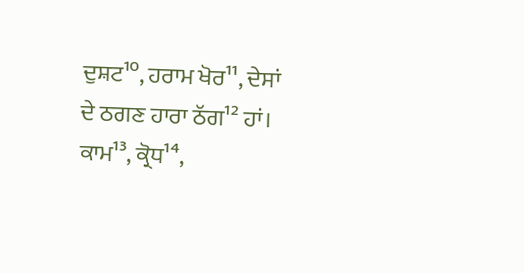ਦੁਸ਼ਟ¹⁰, ਹਰਾਮ ਖੋਰ¹¹, ਦੇਸਾਂ ਦੇ ਠਗਣ ਹਾਰਾ ਠੱਗ¹² ਹਾਂ।
ਕਾਮ¹³, ਕ੍ਰੋਧ¹⁴,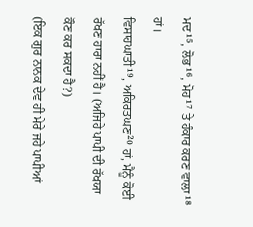ਮਦ¹⁵, ਲੋਭ¹⁶, ਮੋਹ¹⁷ ਤੇ ਹੰਕਾਰ ਕਰਣ ਵਾਲਾ¹⁸ ਹਾਂ।
ਵਿਸਾਹਘਾਤੀ¹⁹, ਅਕਿਰਤਘਣ²⁰ ਹਾਂ, ਮੈਨੂੰ ਕੋਈ ਰੱਖਣ ਹਾਰਾ ਨਹੀਂ ਹੈ। (ਅਜਿਹੇ ਪਾਪੀ ਦੀ ਰੱਖਯਾ ਕੌਣ ਕਰ ਸਕਦਾ ਹੈ?)
(ਇਕ ਗੁਰ ਨਾਨਕ ਦੇਵ ਹੀ ਮੇਰੇ ਜਹੇ ਪਾਪੀਆਂ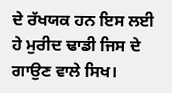ਦੇ ਰੱਖਯਕ ਹਨ ਇਸ ਲਈ ਹੇ ਮੁਰੀਦ ਢਾਡੀ ਜਿਸ ਦੇ ਗਾਉਣ ਵਾਲੇ ਸਿਖ।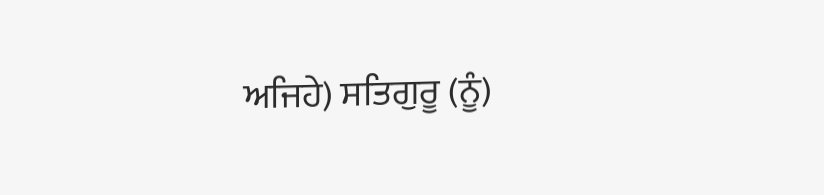ਅਜਿਹੇ) ਸਤਿਗੁਰੂ (ਨੂੰ)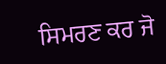ਸਿਮਰਣ ਕਰ ਜੋ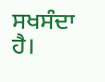ਸਖਸੰਦਾ ਹੈ।